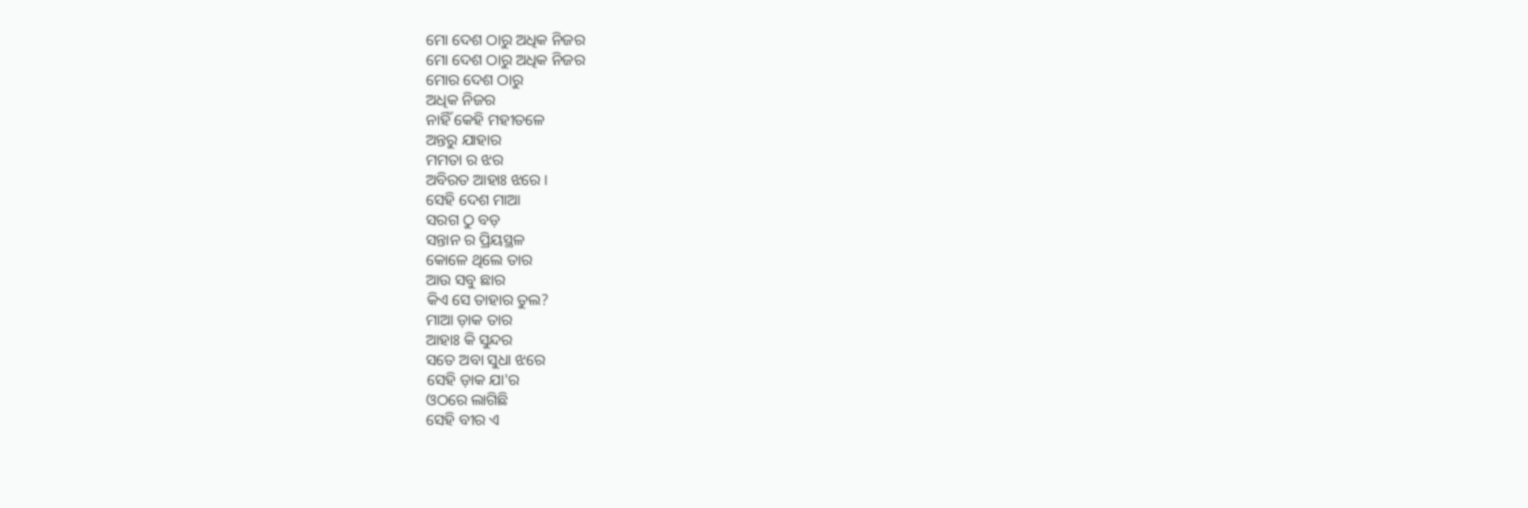ମୋ ଦେଶ ଠାରୁ ଅଧିକ ନିଜର
ମୋ ଦେଶ ଠାରୁ ଅଧିକ ନିଜର
ମୋର ଦେଶ ଠାରୁ
ଅଧିକ ନିଜର
ନାହିଁ କେହି ମହୀତଳେ
ଅନ୍ତରୁ ଯାହାର
ମମତା ର ଝର
ଅବିରତ ଆହାଃ ଝରେ ।
ସେହି ଦେଶ ମାଆ
ସରଗ ଠୁ ବଡ଼
ସନ୍ତାନ ର ପ୍ରିୟସ୍ଥଳ
କୋଳେ ଥିଲେ ତାର
ଆଉ ସବୁ ଛାର
କିଏ ସେ ତାହାର ତୁଲ?
ମାଆ ଡ଼ାକ ତାର
ଆହାଃ କି ସୁନ୍ଦର
ସତେ ଅବା ସୁଧା ଝରେ
ସେହି ଡ଼ାକ ଯା'ର
ଓଠରେ ଲାଗିଛି
ସେହି ବୀର ଏ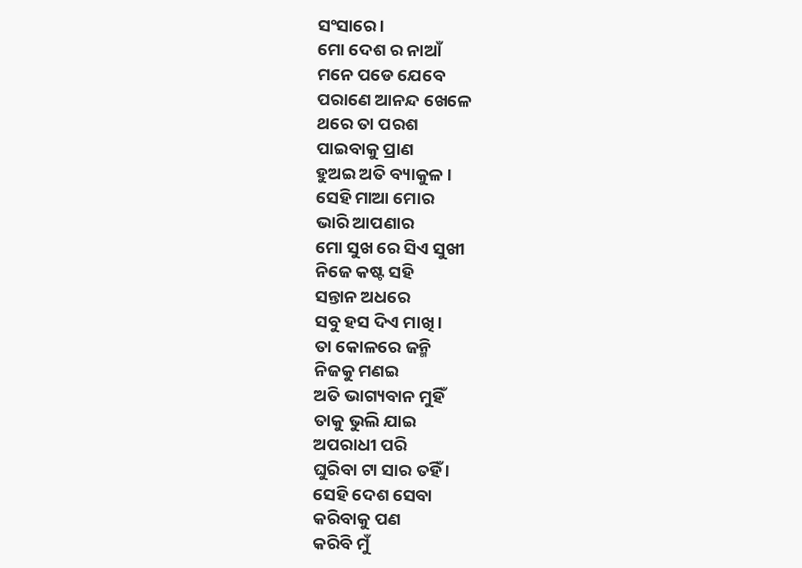ସଂସାରେ ।
ମୋ ଦେଶ ର ନାଆଁ
ମନେ ପଡେ ଯେବେ
ପରାଣେ ଆନନ୍ଦ ଖେଳେ
ଥରେ ତା ପରଶ
ପାଇବାକୁ ପ୍ରାଣ
ହୁଅଇ ଅତି ବ୍ୟାକୁଳ ।
ସେହି ମାଆ ମୋର
ଭାରି ଆପଣାର
ମୋ ସୁଖ ରେ ସିଏ ସୁଖୀ
ନିଜେ କଷ୍ଟ ସହି
ସନ୍ତାନ ଅଧରେ
ସବୁ ହସ ଦିଏ ମାଖି ।
ତା କୋଳରେ ଜନ୍ମି
ନିଜକୁ ମଣଇ
ଅତି ଭାଗ୍ୟବାନ ମୁହିଁ
ତାକୁ ଭୁଲି ଯାଇ
ଅପରାଧୀ ପରି
ଘୁରିବା ଟା ସାର ତହିଁ ।
ସେହି ଦେଶ ସେବା
କରିବାକୁ ପଣ
କରିବି ମୁଁ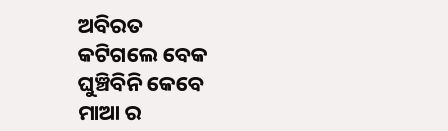ଅବିରତ
କଟିଗଲେ ବେକ
ଘୁଞ୍ଚିବିନି କେବେ
ମାଆ ର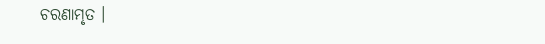ଚରଣାମୃତ ।